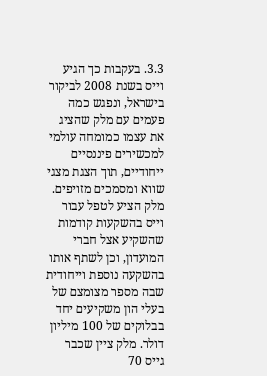3.3. בעקבות כך הגיע וייס בשנת 2008 לביקור בישראל, ונפגש כמה פעמים עם מלק שהציג את עצמו כמומחה עולמי למכשירים פיננסיים ייחודיים, תוך הצגת מצגי שווא ומסמכים מזויפים. מלק הציע לטפל עבור וייס בהשקעות קודמות שהשקיע אצל חברי המועדון, וכן לשתף אותו בהשקעה נוספת וייחודית שבה מספר מצומצם של בעלי הון משקיעים יחד בבלוקים של 100 מיליון דולר. מלק ציין שכבר גייס 70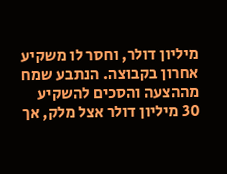מיליון דולר, וחסר לו משקיע אחרון בקבוצה. הנתבע שמח מההצעה והסכים להשקיע 30 מיליון דולר אצל מלק, אך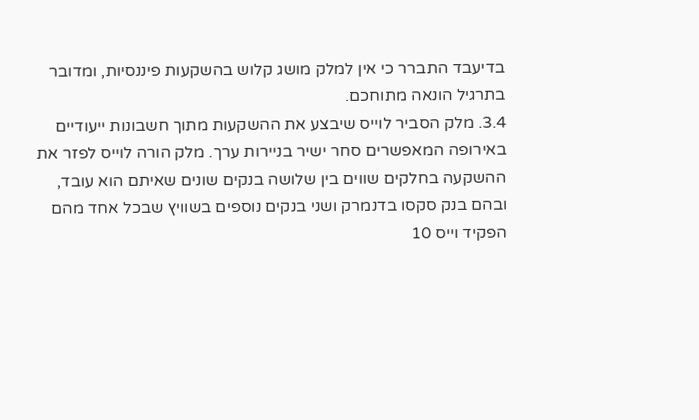בדיעבד התברר כי אין למלק מושג קלוש בהשקעות פיננסיות, ומדובר בתרגיל הונאה מתוחכם.
3.4. מלק הסביר לוייס שיבצע את ההשקעות מתוך חשבונות ייעודיים באירופה המאפשרים סחר ישיר בניירות ערך. מלק הורה לוייס לפזר את ההשקעה בחלקים שווים בין שלושה בנקים שונים שאיתם הוא עובד, ובהם בנק סקסו בדנמרק ושני בנקים נוספים בשוויץ שבכל אחד מהם הפקיד וייס 10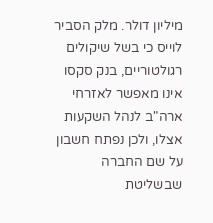מיליון דולר. מלק הסביר לוייס כי בשל שיקולים רגולטוריים, בנק סקסו אינו מאפשר לאזרחי ארה"ב לנהל השקעות אצלו, ולכן נפתח חשבון על שם החברה שבשליטת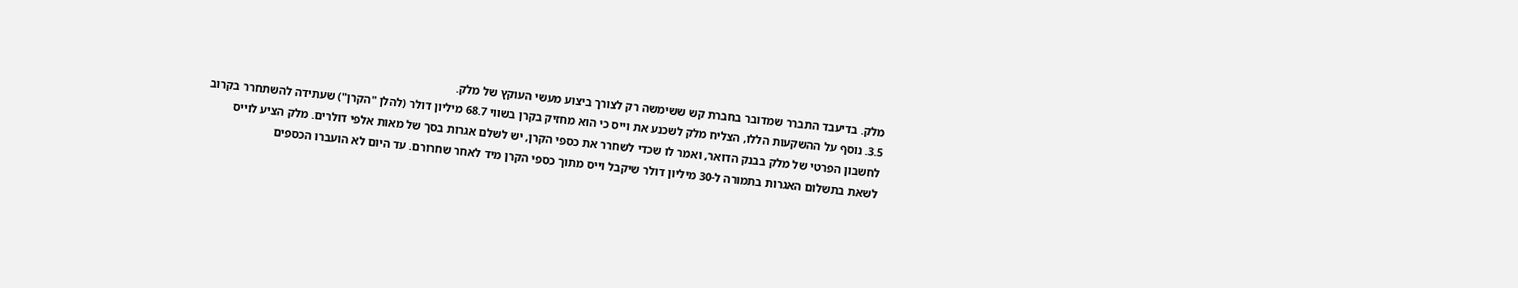מלק. בדיעבד התברר שמדובר בחברת קש ששימשה רק לצורך ביצוע מעשי העוקץ של מלק.
3.5. נוסף על ההשקעות הללו, הצליח מלק לשכנע את וייס כי הוא מחזיק בקרן בשווי 68.7 מיליון דולר (להלן "הקרן") שעתידה להשתחרר בקרוב לחשבון הפרטי של מלק בבנק הדואר, ואמר לו שכדי לשחרר את כספי הקרן, יש לשלם אגרות בסך של מאות אלפי דולרים. מלק הציע לוייס לשאת בתשלום האגרות בתמורה ל-30 מיליון דולר שיקבל וייס מתוך כספי הקרן מיד לאחר שחרורם. עד היום לא הועברו הכספים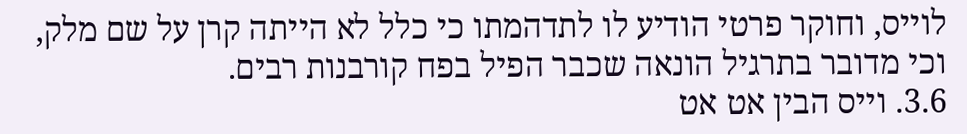לוייס, וחוקר פרטי הודיע לו לתדהמתו כי כלל לא הייתה קרן על שם מלק, וכי מדובר בתרגיל הונאה שכבר הפיל בפח קורבנות רבים.
3.6. וייס הבין אט אט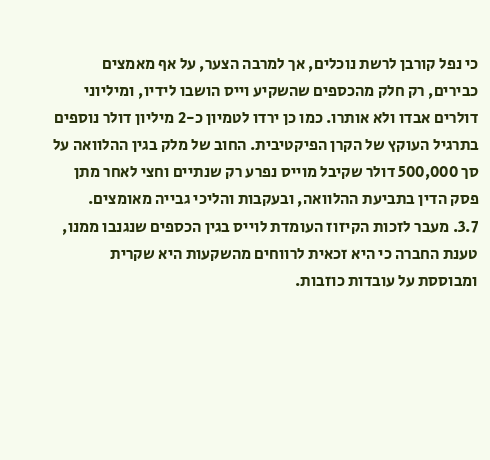כי נפל קורבן לרשת נוכלים, אך למרבה הצער, על אף מאמצים כבירים, רק חלק מהכספים שהשקיע וייס הושבו לידיו, ומיליוני דולרים אבדו ולא אותרו. כמו כן ירדו לטמיון כ-2 מיליון דולר נוספים בתרגיל העוקץ של הקרן הפיקטיבית. החוב של מלק בגין ההלוואה על סך 500,000 דולר שקיבל מוייס נפרע רק שנתיים וחצי לאחר מתן פסק הדין בתביעת ההלוואה, ובעקבות והליכי גבייה מאומצים.
3.7. מעבר לזכות הקיזוז העומדת לוייס בגין הכספים שנגנבו ממנו, טענת החברה כי היא זכאית לרווחים מהשקעות היא שקרית ומבוססת על עובדות כוזבות.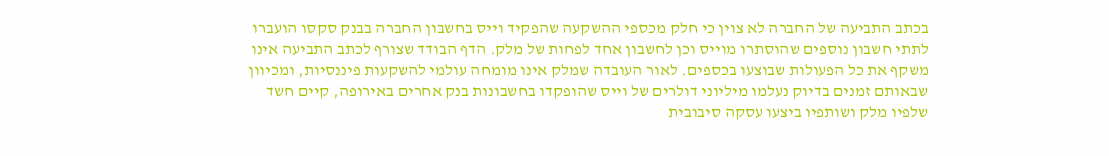בכתב התביעה של החברה לא צוין כי חלק מכספי ההשקעה שהפקיד וייס בחשבון החברה בבנק סקסו הועברו לתתי חשבון נוספים שהוסתרו מוייס וכן לחשבון אחד לפחות של מלק. הדף הבודד שצורף לכתב התביעה אינו משקף את כל הפעולות שבוצעו בכספים. לאור העובדה שמלק אינו מומחה עולמי להשקעות פיננסיות, ומכיוון שבאותם זמנים בדיוק נעלמו מיליוני דולרים של וייס שהופקדו בחשבונות בנק אחרים באירופה, קיים חשד שלפיו מלק ושותפיו ביצעו עסקה סיבובית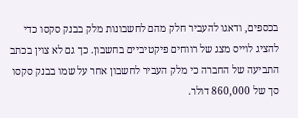בכספים, ודאגו להעביר חלק מהם לחשבונות מלק בבנק סקסו כדי להציג לוייס מצג של רווחים פיקטיביים בחשבון. כך גם לא צוין בכתב התביעה של החברה כי מלק העביר לחשבון אחר על שמו בבנק סקסו סך של 860,000 דולר.